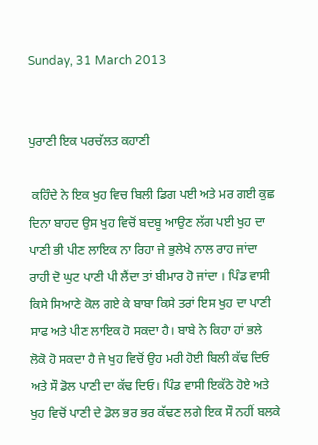Sunday, 31 March 2013


ਪੁਰਾਣੀ ਇਕ ਪਰਚੱਲਤ ਕਹਾਣੀ

 ਕਹਿੰਦੇ ਨੇ ਇਕ ਖੁਹ ਵਿਚ ਬਿਲੀ ਡਿਗ ਪਈ ਅਤੇ ਮਰ ਗਈ ਕੁਛ ਦਿਨਾ ਬਾਹਦ ਉਸ ਖੁਹ ਵਿਚੋਂ ਬਦਬੂ ਆਉਣ ਲੱਗ ਪਈ ਖੁਹ ਦਾ ਪਾਣੀ ਭੀ ਪੀਣ ਲਾਇਕ ਨਾ ਰਿਹਾ ਜੇ ਭੁਲੇਖੇ ਨਾਲ ਰਾਹ ਜਾਂਦਾ ਰਾਹੀ ਦੋ ਘੁਟ ਪਾਣੀ ਪੀ ਲੈਂਦਾ ਤਾਂ ਬੀਮਾਰ ਹੋ ਜਾਂਦਾ । ਪਿੰਡ ਵਾਸੀ ਕਿਸੇ ਸਿਆਣੇ ਕੋਲ ਗਏ ਕੇ ਬਾਬਾ ਕਿਸੇ ਤਰਾਂ ਇਸ ਖੁਹ ਦਾ ਪਾਣੀ ਸਾਫ ਅਤੇ ਪੀਣ ਲਾਇਕ ਹੋ ਸਕਦਾ ਹੈ। ਬਾਬੇ ਨੇ ਕਿਹਾ ਹਾਂ ਭਲੇ ਲੋਕੋ ਹੋ ਸਕਦਾ ਹੈ ਜੇ ਖੁਹ ਵਿਚੋਂ ਉਹ ਮਰੀ ਹੋਈ ਬਿਲੀ ਕੱਢ ਦਿਓ ਅਤੇ ਸੌ ਡੋਲ ਪਾਣੀ ਦਾ ਕੱਢ ਦਿਓ। ਪਿੰਡ ਵਾਸੀ ਇਕੱਠੇ ਹੋਏ ਅਤੇ ਖੁਹ ਵਿਚੋਂ ਪਾਣੀ ਦੇ ਡੋਲ ਭਰ ਭਰ ਕੱਢਣ ਲਗੇ ਇਕ ਸੌ ਨਹੀਂ ਬਲਕੇ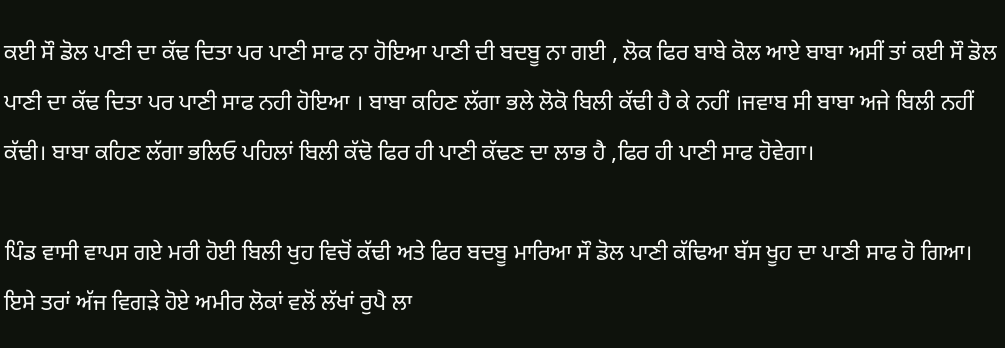ਕਈ ਸੌ ਡੋਲ ਪਾਣੀ ਦਾ ਕੱਢ ਦਿਤਾ ਪਰ ਪਾਣੀ ਸਾਫ ਨਾ ਹੋਇਆ ਪਾਣੀ ਦੀ ਬਦਬੂ ਨਾ ਗਈ , ਲੋਕ ਫਿਰ ਬਾਬੇ ਕੋਲ ਆਏ ਬਾਬਾ ਅਸੀਂ ਤਾਂ ਕਈ ਸੌ ਡੋਲ ਪਾਣੀ ਦਾ ਕੱਢ ਦਿਤਾ ਪਰ ਪਾਣੀ ਸਾਫ ਨਹੀ ਹੋਇਆ । ਬਾਬਾ ਕਹਿਣ ਲੱਗਾ ਭਲੇ ਲੋਕੋ ਬਿਲੀ ਕੱਢੀ ਹੈ ਕੇ ਨਹੀਂ ।ਜਵਾਬ ਸੀ ਬਾਬਾ ਅਜੇ ਬਿਲੀ ਨਹੀਂ ਕੱਢੀ। ਬਾਬਾ ਕਹਿਣ ਲੱਗਾ ਭਲਿਓ ਪਹਿਲਾਂ ਬਿਲੀ ਕੱਢੋ ਫਿਰ ਹੀ ਪਾਣੀ ਕੱਢਣ ਦਾ ਲਾਭ ਹੈ ,ਫਿਰ ਹੀ ਪਾਣੀ ਸਾਫ ਹੋਵੇਗਾ।

ਪਿੰਡ ਵਾਸੀ ਵਾਪਸ ਗਏ ਮਰੀ ਹੋਈ ਬਿਲੀ ਖੁਹ ਵਿਚੋਂ ਕੱਢੀ ਅਤੇ ਫਿਰ ਬਦਬੂ ਮਾਰਿਆ ਸੌ ਡੋਲ ਪਾਣੀ ਕੱਢਿਆ ਬੱਸ ਖੂਹ ਦਾ ਪਾਣੀ ਸਾਫ ਹੋ ਗਿਆ। ਇਸੇ ਤਰਾਂ ਅੱਜ ਵਿਗੜੇ ਹੋਏ ਅਮੀਰ ਲੋਕਾਂ ਵਲੋਂ ਲੱਖਾਂ ਰੁਪੈ ਲਾ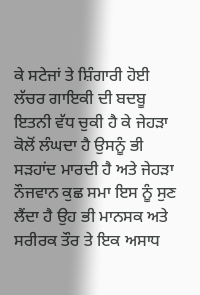ਕੇ ਸਟੇਜਾਂ ਤੇ ਸ਼ਿੰਗਾਰੀ ਹੋਈ ਲੱਚਰ ਗਾਇਕੀ ਦੀ ਬਦਬੂ ਇਤਨੀ ਵੱਧ ਚੁਕੀ ਹੈ ਕੇ ਜੇਹੜਾ ਕੋਲੋਂ ਲੰਘਦਾ ਹੈ ਉਸਨੂੰ ਭੀ ਸੜਹਾਂਦ ਮਾਰਦੀ ਹੈ ਅਤੇ ਜੇਹੜਾ ਨੌਜਵਾਨ ਕੁਛ ਸਮਾ ਇਸ ਨੂੰ ਸੁਣ ਲੈਂਦਾ ਹੈ ਉਹ ਭੀ ਮਾਨਸਕ ਅਤੇ ਸਰੀਰਕ ਤੌਰ ਤੇ ਇਕ ਅਸਾਧ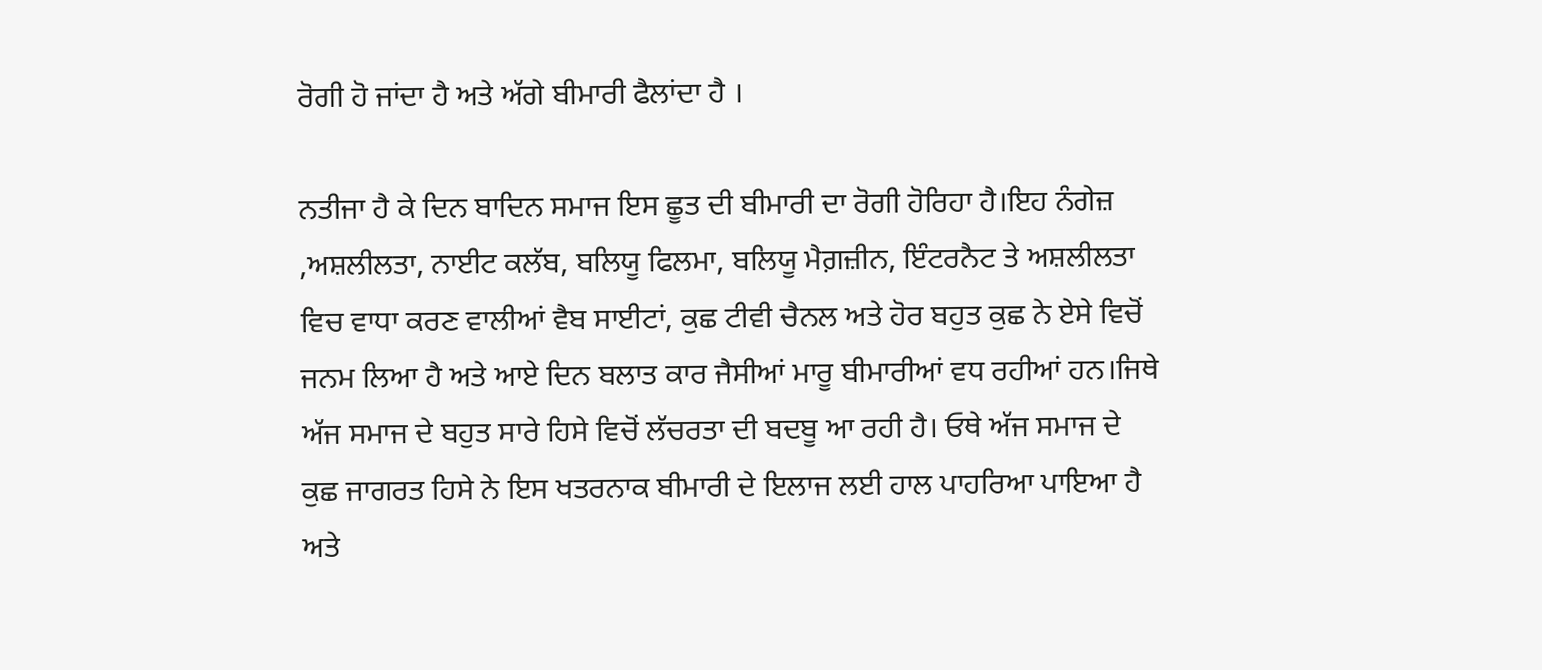ਰੋਗੀ ਹੋ ਜਾਂਦਾ ਹੈ ਅਤੇ ਅੱਗੇ ਬੀਮਾਰੀ ਫੈਲਾਂਦਾ ਹੈ ।

ਨਤੀਜਾ ਹੈ ਕੇ ਦਿਨ ਬਾਦਿਨ ਸਮਾਜ ਇਸ ਛੂਤ ਦੀ ਬੀਮਾਰੀ ਦਾ ਰੋਗੀ ਹੋਰਿਹਾ ਹੈ।ਇਹ ਨੰਗੇਜ਼ ,ਅਸ਼ਲੀਲਤਾ, ਨਾਈਟ ਕਲੱਬ, ਬਲਿਯੂ ਫਿਲਮਾ, ਬਲਿਯੂ ਮੈਗ਼ਜ਼ੀਨ, ਇੰਟਰਨੈਟ ਤੇ ਅਸ਼ਲੀਲਤਾ ਵਿਚ ਵਾਧਾ ਕਰਣ ਵਾਲੀਆਂ ਵੈਬ ਸਾਈਟਾਂ, ਕੁਛ ਟੀਵੀ ਚੈਨਲ ਅਤੇ ਹੋਰ ਬਹੁਤ ਕੁਛ ਨੇ ਏਸੇ ਵਿਚੋਂ ਜਨਮ ਲਿਆ ਹੈ ਅਤੇ ਆਏ ਦਿਨ ਬਲਾਤ ਕਾਰ ਜੈਸੀਆਂ ਮਾਰੂ ਬੀਮਾਰੀਆਂ ਵਧ ਰਹੀਆਂ ਹਨ।ਜਿਥੇ ਅੱਜ ਸਮਾਜ ਦੇ ਬਹੁਤ ਸਾਰੇ ਹਿਸੇ ਵਿਚੋਂ ਲੱਚਰਤਾ ਦੀ ਬਦਬੂ ਆ ਰਹੀ ਹੈ। ਓਥੇ ਅੱਜ ਸਮਾਜ ਦੇ ਕੁਛ ਜਾਗਰਤ ਹਿਸੇ ਨੇ ਇਸ ਖਤਰਨਾਕ ਬੀਮਾਰੀ ਦੇ ਇਲਾਜ ਲਈ ਹਾਲ ਪਾਹਰਿਆ ਪਾਇਆ ਹੈ ਅਤੇ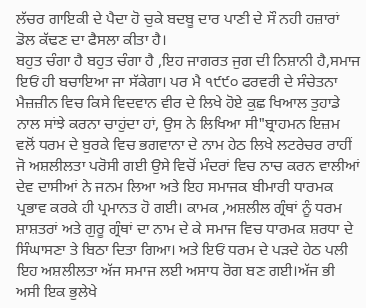ਲੱਚਰ ਗਾਇਕੀ ਦੇ ਪੈਦਾ ਹੋ ਚੁਕੇ ਬਦਬੂ ਦਾਰ ਪਾਣੀ ਦੇ ਸੌ ਨਹੀ ਹਜ਼ਾਰਾਂ ਡੋਲ ਕੱਢਣ ਦਾ ਫੈਸਲਾ ਕੀਤਾ ਹੈ।
ਬਹੁਤ ਚੰਗਾ ਹੈ ਬਹੁਤ ਚੰਗਾ ਹੈ ,ਇਹ ਜਾਗਰਤ ਜੁਗ ਦੀ ਨਿਸ਼ਾਨੀ ਹੈ,ਸਮਾਜ ਇਓਂ ਹੀ ਬਚਾਇਆ ਜਾ ਸੱਕੇਗਾ। ਪਰ ਮੈ ੧੯੯੦ ਫਰਵਰੀ ਦੇ ਸੰਚੇਤਨਾ ਮੈਜ਼ਜ਼ੀਨ ਵਿਚ ਕਿਸੇ ਵਿਦਵਾਨ ਵੀਰ ਦੇ ਲਿਖੇ ਹੋਏ ਕੁਛ ਖਿਆਲ ਤੁਹਾਡੇ ਨਾਲ ਸਾਂਝੇ ਕਰਨਾ ਚਾਹੁਂਦਾ ਹਾਂ, ਉਸ ਨੇ ਲਿਖਿਆ ਸੀ"ਬ੍ਰਾਹਮਨ ਇਜ਼ਮ ਵਲੋਂ ਧਰਮ ਦੇ ਬੁਰਕੇ ਵਿਚ ਭਗਵਾਨਾ ਦੇ ਨਾਮ ਹੇਠ ਲਿਖੇ ਲਟਰੇਚਰ ਰਾਹੀਂ ਜੋ ਅਸ਼ਲੀਲਤਾ ਪਰੋਸੀ ਗਈ ਉਸੇ ਵਿਚੋਂ ਮੰਦਰਾਂ ਵਿਚ ਨਾਚ ਕਰਨ ਵਾਲੀਆਂ ਦੇਵ ਦਾਸੀਆਂ ਨੇ ਜਨਮ ਲਿਆ ਅਤੇ ਇਹ ਸਮਾਜਕ ਬੀਮਾਰੀ ਧਾਰਮਕ ਪ੍ਰਭਾਵ ਕਰਕੇ ਹੀ ਪ੍ਰਮਾਨਤ ਹੋ ਗਈ। ਕਾਮਕ ,ਅਸ਼ਲੀਲ ਗ੍ਰੰਥਾਂ ਨੂੰ ਧਰਮ ਸ਼ਾਸ਼ਤਰਾਂ ਅਤੇ ਗੁਰੂ ਗ੍ਰੰਥਾਂ ਦਾ ਨਾਮ ਦੇ ਕੇ ਸਮਾਜ ਵਿਚ ਧਾਰਮਕ ਸ਼ਰਧਾ ਦੇ ਸਿੰਘਾਸਣਾ ਤੇ ਬਿਠਾ ਦਿਤਾ ਗਿਆ। ਅਤੇ ਇਓਂ ਧਰਮ ਦੇ ਪੜਦੇ ਹੇਠ ਪਲੀ ਇਹ ਅਸ਼ਲੀਲਤਾ ਅੱਜ ਸਮਾਜ ਲਈ ਅਸਾਧ ਰੋਗ ਬਣ ਗਈ।ਅੱਜ ਭੀ ਅਸੀ ਇਕ ਭੁਲੇਖੇ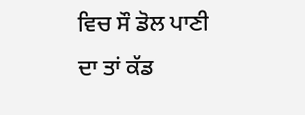ਵਿਚ ਸੌ ਡੋਲ ਪਾਣੀ ਦਾ ਤਾਂ ਕੱਡ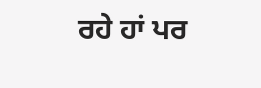ਰਹੇ ਹਾਂ ਪਰ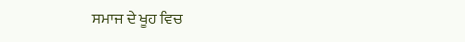ਸਮਾਜ ਦੇ ਖੂਹ ਵਿਚ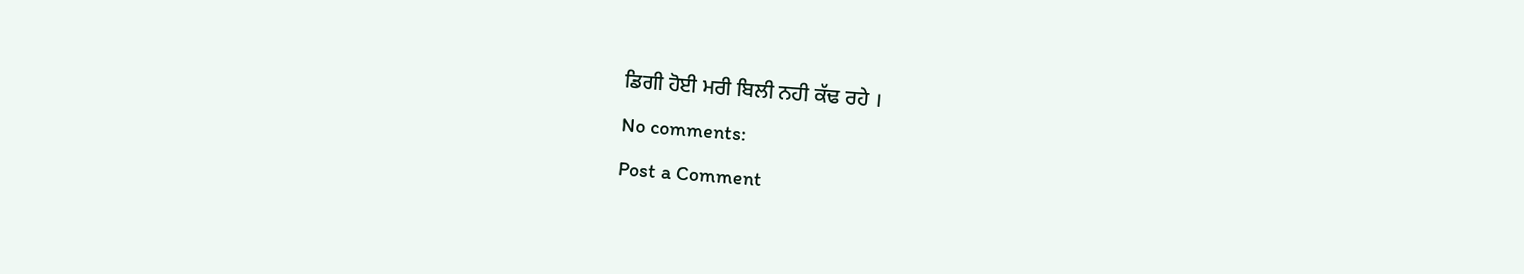ਡਿਗੀ ਹੋਈ ਮਰੀ ਬਿਲੀ ਨਹੀ ਕੱਢ ਰਹੇ ।

No comments:

Post a Comment